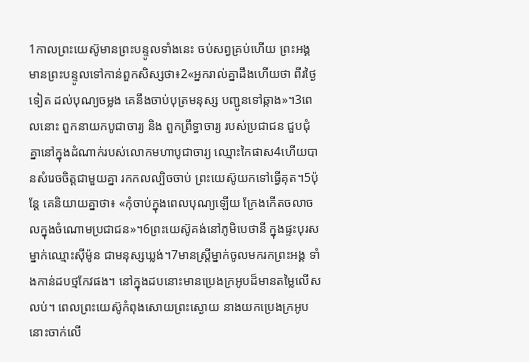1កាលព្រះយេស៊ូមានព្រះបន្ទូលទាំងនេះ ចប់សព្វគ្រប់ហើយ ព្រះអង្គមានព្រះបន្ទូលទៅកាន់ពួកសិស្សថា៖2«អ្នករាល់គ្នាដឹងហើយថា ពីរថ្ងៃទៀត ដល់បុណ្យចម្លង គេនឹងចាប់បុត្រមនុស្ស បញ្ជូនទៅឆ្កាង»។3ពេលនោះ ពួកនាយកបូជាចារ្យ និង ពួកព្រឹទ្ធាចារ្យ របស់ប្រជាជន ជួបជុំគ្នានៅក្នុងដំណាក់របស់លោកមហាបូជាចារ្យ ឈ្មោះកៃផាស4ហើយបានសំរេចចិត្ដជាមួយគ្នា រកកលល្បិចចាប់ ព្រះយេស៊ូយកទៅធ្វើគុត។5ប៉ុន្ដែ គេនិយាយគ្នាថា៖ «កុំចាប់ក្នុងពេលបុណ្យឡើយ ក្រែងកើតចលាចលក្នុងចំណោមប្រជាជន»។6ព្រះយេស៊ូគង់នៅភូមិបេថានី ក្នុងផ្ទះបុរសម្នាក់ឈ្មោះស៊ីម៉ូន ជាមនុស្សឃ្លង់។7មានស្ដ្រីម្នាក់ចូលមករកព្រះអង្គ ទាំងកាន់ដបថ្មកែវផង។ នៅក្នុងដបនោះមានប្រេងក្រអូបដ៏មានតម្លៃលើសលប់។ ពេលព្រះយេស៊ូកំពុងសោយព្រះស្ងោយ នាងយកប្រេងក្រអូបនោះចាក់លើ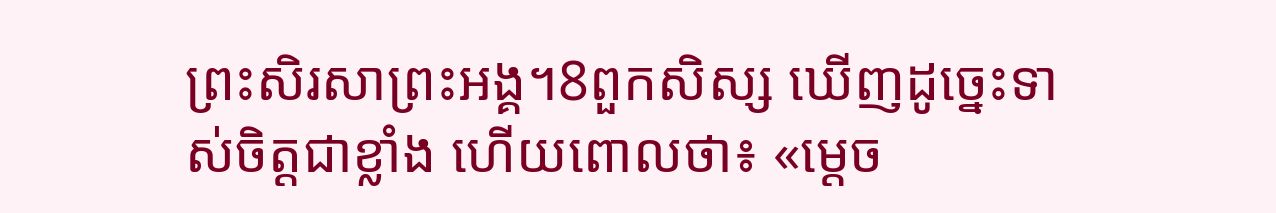ព្រះសិរសាព្រះអង្គ។8ពួកសិស្ស ឃើញដូច្នេះទាស់ចិត្ដជាខ្លាំង ហើយពោលថា៖ «ម្ដេច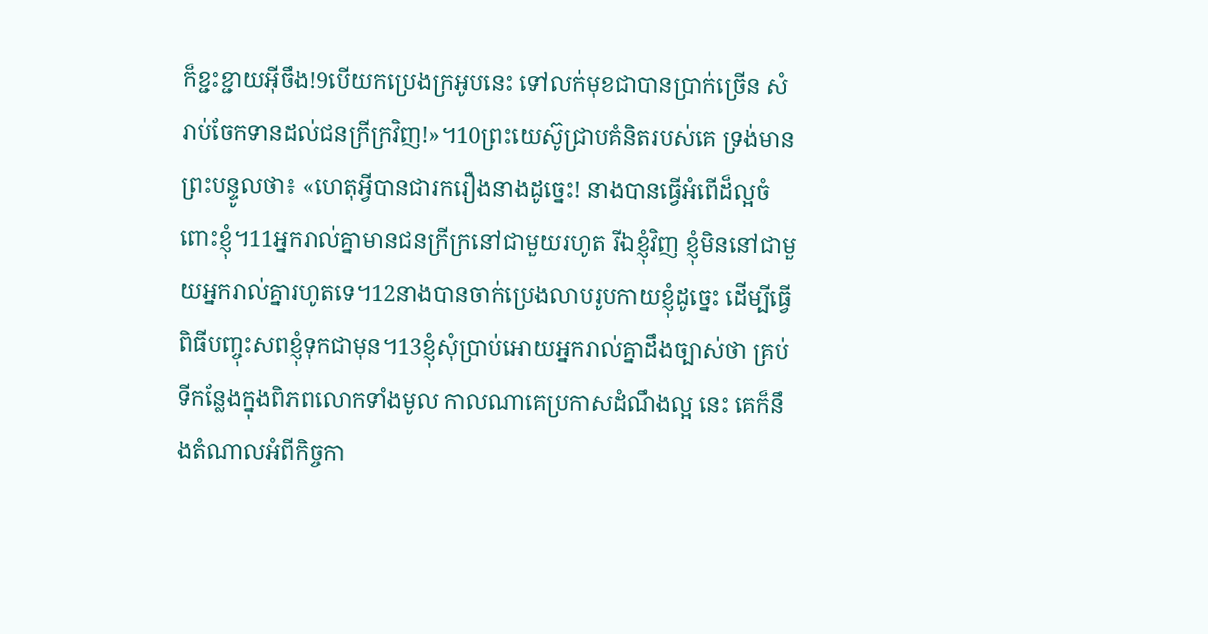ក៏ខ្ជះខ្ជាយអ៊ីចឹង!9បើយកប្រេងក្រអូបនេះ ទៅលក់មុខជាបានប្រាក់ច្រើន សំរាប់ចែកទានដល់ជនក្រីក្រវិញ!»។10ព្រះយេស៊ូជ្រាបគំនិតរបស់គេ ទ្រង់មានព្រះបន្ទូលថា៖ «ហេតុអ្វីបានជារករឿងនាងដូច្នេះ! នាងបានធ្វើអំពើដ៏ល្អចំពោះខ្ញុំ។11អ្នករាល់គ្នាមានជនក្រីក្រនៅជាមួយរហូត រីឯខ្ញុំវិញ ខ្ញុំមិននៅជាមួយអ្នករាល់គ្នារហូតទេ។12នាងបានចាក់ប្រេងលាបរូបកាយខ្ញុំដូច្នេះ ដើម្បីធ្វើពិធីបញ្ចុះសពខ្ញុំទុកជាមុន។13ខ្ញុំសុំប្រាប់អោយអ្នករាល់គ្នាដឹងច្បាស់ថា គ្រប់ទីកន្លែងក្នុងពិភពលោកទាំងមូល កាលណាគេប្រកាសដំណឹងល្អ នេះ គេក៏នឹងតំណាលអំពីកិច្ចកា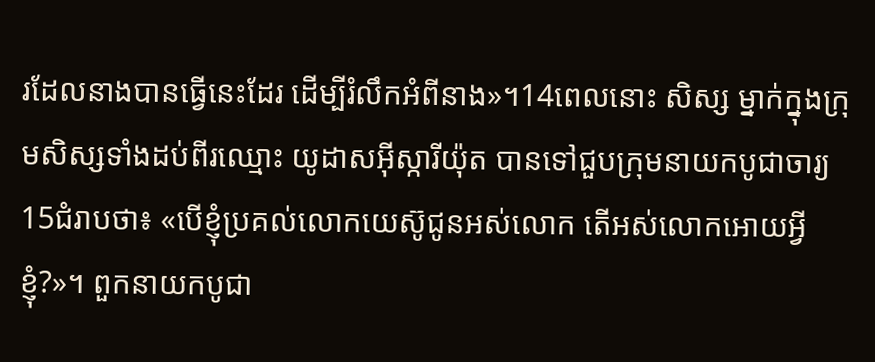រដែលនាងបានធ្វើនេះដែរ ដើម្បីរំលឹកអំពីនាង»។14ពេលនោះ សិស្ស ម្នាក់ក្នុងក្រុមសិស្សទាំងដប់ពីរឈ្មោះ យូដាសអ៊ីស្ការីយ៉ុត បានទៅជួបក្រុមនាយកបូជាចារ្យ15ជំរាបថា៖ «បើខ្ញុំប្រគល់លោកយេស៊ូជូនអស់លោក តើអស់លោកអោយអ្វីខ្ញុំ?»។ ពួកនាយកបូជា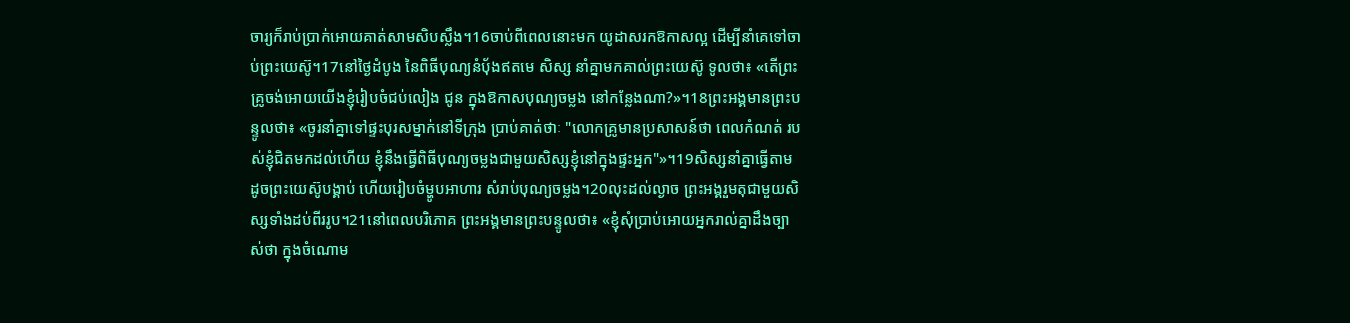ចារ្យក៏រាប់ប្រាក់អោយគាត់សាមសិបស្លឹង។16ចាប់ពីពេលនោះមក យូដាសរកឱកាសល្អ ដើម្បីនាំគេទៅចាប់ព្រះយេស៊ូ។17នៅថ្ងៃដំបូង នៃពិធីបុណ្យនំបុ័ងឥតមេ សិស្ស នាំគ្នាមកគាល់ព្រះយេស៊ូ ទូលថា៖ «តើព្រះគ្រូចង់អោយយើងខ្ញុំរៀបចំជប់លៀង ជូន ក្នុងឱកាសបុណ្យចម្លង នៅកន្លែងណា?»។18ព្រះអង្គមានព្រះបន្ទូលថា៖ «ចូរនាំគ្នាទៅផ្ទះបុរសម្នាក់នៅទីក្រុង ប្រាប់គាត់ថាៈ "លោកគ្រូមានប្រសាសន៍ថា ពេលកំណត់ របស់ខ្ញុំជិតមកដល់ហើយ ខ្ញុំនឹងធ្វើពិធីបុណ្យចម្លងជាមួយសិស្សខ្ញុំនៅក្នុងផ្ទះអ្នក"»។19សិស្សនាំគ្នាធ្វើតាម ដូចព្រះយេស៊ូបង្គាប់ ហើយរៀបចំម្ហូបអាហារ សំរាប់បុណ្យចម្លង។20លុះដល់ល្ងាច ព្រះអង្គរួមតុជាមួយសិស្សទាំងដប់ពីររូប។21នៅពេលបរិភោគ ព្រះអង្គមានព្រះបន្ទូលថា៖ «ខ្ញុំសុំប្រាប់អោយអ្នករាល់គ្នាដឹងច្បាស់ថា ក្នុងចំណោម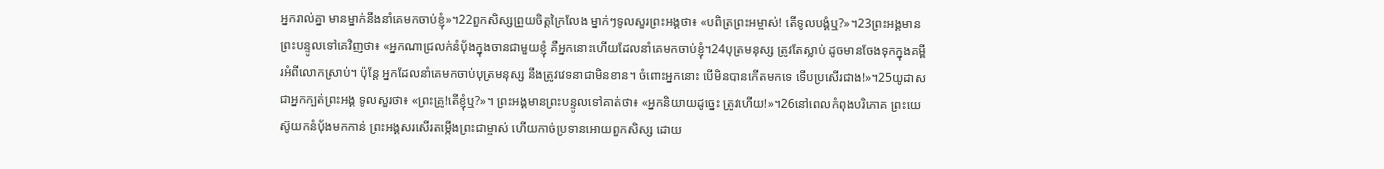អ្នករាល់គ្នា មានម្នាក់នឹងនាំគេមកចាប់ខ្ញុំ»។22ពួកសិស្សព្រួយចិត្ដក្រៃលែង ម្នាក់ៗទូលសួរព្រះអង្គថា៖ «បពិត្រព្រះអម្ចាស់! តើទូលបង្គំឬ?»។23ព្រះអង្គមានព្រះបន្ទូលទៅគេវិញថា៖ «អ្នកណាជ្រលក់នំបុ័ងក្នុងចានជាមួយខ្ញុំ គឺអ្នកនោះហើយដែលនាំគេមកចាប់ខ្ញុំ។24បុត្រមនុស្ស ត្រូវតែស្លាប់ ដូចមានចែងទុកក្នុងគម្ពីរអំពីលោកស្រាប់។ ប៉ុន្ដែ អ្នកដែលនាំគេមកចាប់បុត្រមនុស្ស នឹងត្រូវវេទនាជាមិនខាន។ ចំពោះអ្នកនោះ បើមិនបានកើតមកទេ ទើបប្រសើរជាង!»។25យូដាសជាអ្នកក្បត់ព្រះអង្គ ទូលសួរថា៖ «ព្រះគ្រូ!តើខ្ញុំឬ?»។ ព្រះអង្គមានព្រះបន្ទូលទៅគាត់ថា៖ «អ្នកនិយាយដូច្នេះ ត្រូវហើយ!»។26នៅពេលកំពុងបរិភោគ ព្រះយេស៊ូយកនំបុ័ងមកកាន់ ព្រះអង្គសរសើរតម្កើងព្រះជាម្ចាស់ ហើយកាច់ប្រទានអោយពួកសិស្ស ដោយ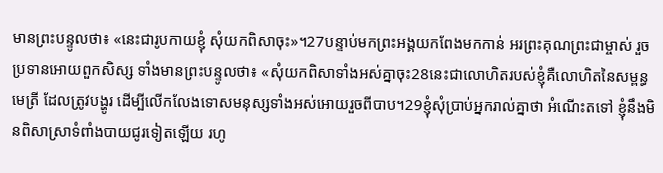មានព្រះបន្ទូលថា៖ «នេះជារូបកាយខ្ញុំ សុំយកពិសាចុះ»។27បន្ទាប់មកព្រះអង្គយកពែងមកកាន់ អរព្រះគុណព្រះជាម្ចាស់ រួចប្រទានអោយពួកសិស្ស ទាំងមានព្រះបន្ទូលថា៖ «សុំយកពិសាទាំងអស់គ្នាចុះ28នេះជាលោហិតរបស់ខ្ញុំគឺលោហិតនៃសម្ពន្ធមេត្រី ដែលត្រូវបង្ហូរ ដើម្បីលើកលែងទោសមនុស្សទាំងអស់អោយរួចពីបាប។29ខ្ញុំសុំប្រាប់អ្នករាល់គ្នាថា អំណើះតទៅ ខ្ញុំនឹងមិនពិសាស្រាទំពាំងបាយជូរទៀតឡើយ រហូ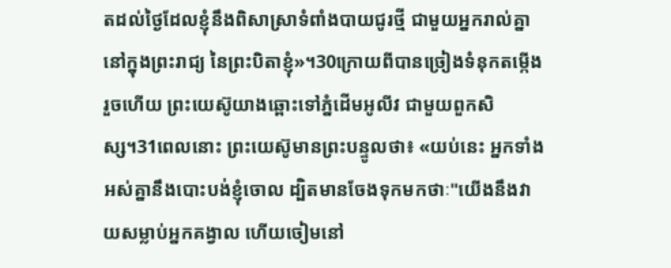តដល់ថ្ងៃដែលខ្ញុំនឹងពិសាស្រាទំពាំងបាយជូរថ្មី ជាមួយអ្នករាល់គ្នានៅក្នុងព្រះរាជ្យ នៃព្រះបិតាខ្ញុំ»។30ក្រោយពីបានច្រៀងទំនុកតម្កើង រួចហើយ ព្រះយេស៊ូយាងឆ្ពោះទៅភ្នំដើមអូលីវ ជាមួយពួកសិស្ស។31ពេលនោះ ព្រះយេស៊ូមានព្រះបន្ទូលថា៖ «យប់នេះ អ្នកទាំងអស់គ្នានឹងបោះបង់ខ្ញុំចោល ដ្បិតមានចែងទុកមកថាៈ"យើងនឹងវាយសម្លាប់អ្នកគង្វាល ហើយចៀមនៅ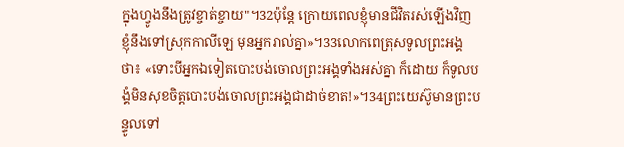ក្នុងហ្វូងនឹងត្រូវខ្ចាត់ខ្ចាយ"។32ប៉ុន្ដែ ក្រោយពេលខ្ញុំមានជីវិតរស់ឡើងវិញ ខ្ញុំនឹងទៅស្រុកកាលីឡេ មុនអ្នករាល់គ្នា»។33លោកពេត្រុសទូលព្រះអង្គថា៖ «ទោះបីអ្នកឯទៀតបោះបង់ចោលព្រះអង្គទាំងអស់គ្នា ក៏ដោយ ក៏ទូលបង្គំមិនសុខចិត្ដបោះបង់ចោលព្រះអង្គជាដាច់ខាត!»។34ព្រះយេស៊ូមានព្រះបន្ទូលទៅ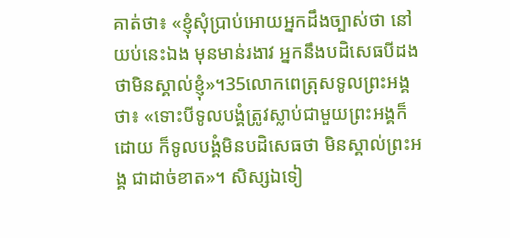គាត់ថា៖ «ខ្ញុំសុំប្រាប់អោយអ្នកដឹងច្បាស់ថា នៅយប់នេះឯង មុនមាន់រងាវ អ្នកនឹងបដិសេធបីដងថាមិនស្គាល់ខ្ញុំ»។35លោកពេត្រុសទូលព្រះអង្គថា៖ «ទោះបីទូលបង្គំត្រូវស្លាប់ជាមួយព្រះអង្គក៏ដោយ ក៏ទូលបង្គំមិនបដិសេធថា មិនស្គាល់ព្រះអង្គ ជាដាច់ខាត»។ សិស្សឯទៀ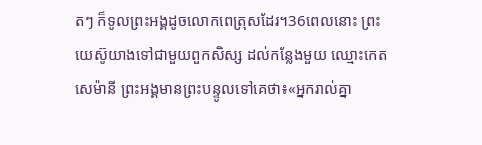តៗ ក៏ទូលព្រះអង្គដូចលោកពេត្រុសដែរ។36ពេលនោះ ព្រះយេស៊ូយាងទៅជាមួយពួកសិស្ស ដល់កន្លែងមួយ ឈ្មោះកេតសេម៉ានី ព្រះអង្គមានព្រះបន្ទូលទៅគេថា៖«អ្នករាល់គ្នា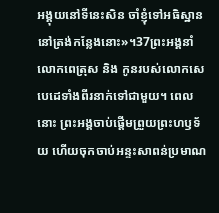អង្គុយនៅទីនេះសិន ចាំខ្ញុំទៅអធិស្ឋាន នៅត្រង់កន្លែងនោះ»។37ព្រះអង្គនាំលោកពេត្រុស និង កូនរបស់លោកសេបេដេទាំងពីរនាក់ទៅជាមួយ។ ពេលនោះ ព្រះអង្គចាប់ផ្ដើមព្រួយព្រះហឫទ័យ ហើយចុកចាប់អន្ទះសាពន់ប្រមាណ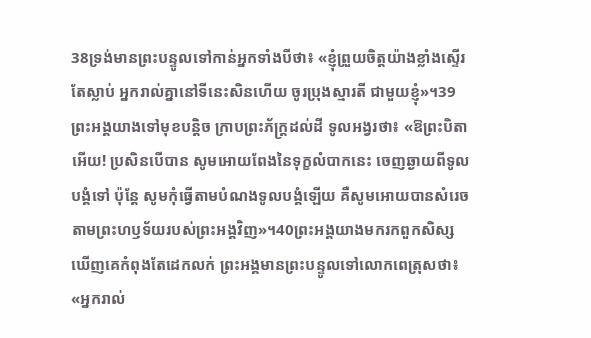38ទ្រង់មានព្រះបន្ទូលទៅកាន់អ្នកទាំងបីថា៖ «ខ្ញុំព្រួយចិត្ដយ៉ាងខ្លាំងស្ទើរតែស្លាប់ អ្នករាល់គ្នានៅទីនេះសិនហើយ ចូរប្រុងស្មារតី ជាមួយខ្ញុំ»។39ព្រះអង្គយាងទៅមុខបន្ដិច ក្រាបព្រះភ័ក្ដ្រដល់ដី ទូលអង្វរថា៖ «ឱព្រះបិតាអើយ! ប្រសិនបើបាន សូមអោយពែងនៃទុក្ខលំបាកនេះ ចេញឆ្ងាយពីទូលបង្គំទៅ ប៉ុន្ដែ សូមកុំធ្វើតាមបំណងទូលបង្គំឡើយ គឺសូមអោយបានសំរេចតាមព្រះហឫទ័យរបស់ព្រះអង្គវិញ»។40ព្រះអង្គយាងមករកពួកសិស្ស ឃើញគេកំពុងតែដេកលក់ ព្រះអង្គមានព្រះបន្ទូលទៅលោកពេត្រុសថា៖ «អ្នករាល់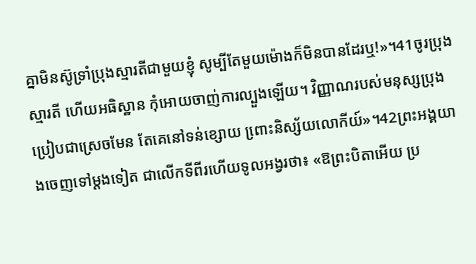គ្នាមិនស៊ូទ្រាំប្រុងស្មារតីជាមួយខ្ញុំ សូម្បីតែមួយម៉ោងក៏មិនបានដែរឬ!»។41ចូរប្រុងស្មារតី ហើយអធិស្ឋាន កុំអោយចាញ់ការល្បួងឡើយ។ វិញ្ញាណរបស់មនុស្សប្រុងប្រៀបជាស្រេចមែន តែគេនៅទន់ខ្សោយ ពោ្រះនិស្ស័យលោកីយ៍»។42ព្រះអង្គយាងចេញទៅម្ដងទៀត ជាលើកទីពីរហើយទូលអង្វរថា៖ «ឱព្រះបិតាអើយ ប្រ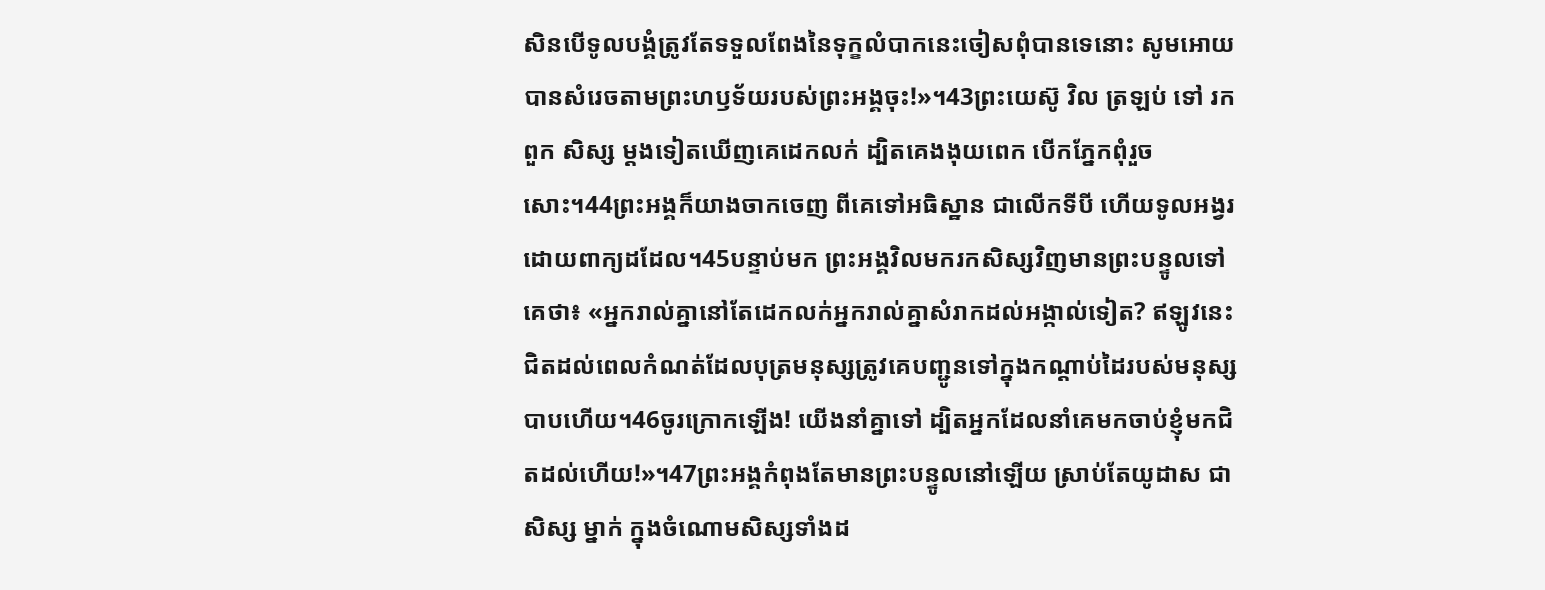សិនបើទូលបង្គំត្រូវតែទទួលពែងនៃទុក្ខលំបាកនេះចៀសពុំបានទេនោះ សូមអោយបានសំរេចតាមព្រះហឫទ័យរបស់ព្រះអង្គចុះ!»។43ព្រះយេស៊ូ វិល ត្រឡប់ ទៅ រក ពួក សិស្ស ម្ដងទៀតឃើញគេដេកលក់ ដ្បិតគេងងុយពេក បើកភ្នែកពុំរួចសោះ។44ព្រះអង្គក៏យាងចាកចេញ ពីគេទៅអធិស្ឋាន ជាលើកទីបី ហើយទូលអង្វរដោយពាក្យដដែល។45បន្ទាប់មក ព្រះអង្គវិលមករកសិស្សវិញមានព្រះបន្ទូលទៅគេថា៖ «អ្នករាល់គ្នានៅតែដេកលក់អ្នករាល់គ្នាសំរាកដល់អង្កាល់ទៀត? ឥឡូវនេះ ជិតដល់ពេលកំណត់ដែលបុត្រមនុស្សត្រូវគេបញ្ជូនទៅក្នុងកណ្ដាប់ដៃរបស់មនុស្សបាបហើយ។46ចូរក្រោកឡើង! យើងនាំគ្នាទៅ ដ្បិតអ្នកដែលនាំគេមកចាប់ខ្ញុំមកជិតដល់ហើយ!»។47ព្រះអង្គកំពុងតែមានព្រះបន្ទូលនៅឡើយ ស្រាប់តែយូដាស ជាសិស្ស ម្នាក់ ក្នុងចំណោមសិស្សទាំងដ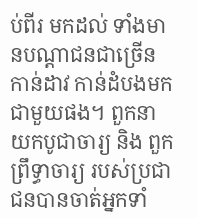ប់ពីរ មកដល់ ទាំងមានបណ្ដាជនជាច្រើនកាន់ដាវ កាន់ដំបងមកជាមួយផង។ ពួកនាយកបូជាចារ្យ និង ពួកព្រឹទ្ធាចារ្យ របស់ប្រជាជនបានចាត់អ្នកទាំ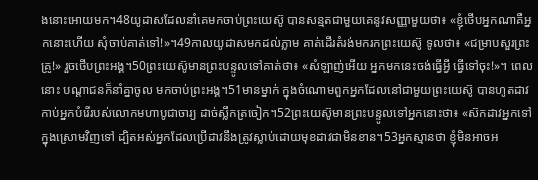ងនោះអោយមក។48យូដាសដែលនាំគេមកចាប់ព្រះយេស៊ូ បានសន្មតជាមួយគេនូវសញ្ញាមួយថា៖ «ខ្ញុំថើបអ្នកណាគឺអ្នកនោះហើយ សុំចាប់គាត់ទៅ!»។49កាលយូដាសមកដល់ភ្លាម គាត់ដើរតំរង់មករកព្រះយេស៊ូ ទូលថា៖ «ជម្រាបសួរព្រះគ្រូ!» រួចថើបព្រះអង្គ។50ព្រះយេស៊ូមានព្រះបន្ទូលទៅគាត់ថា៖ «សំឡាញ់អើយ អ្នកមកនេះចង់ធ្វើអ្វី ធ្វើទៅចុះ!»។ ពេលនោះ បណ្ដាជនក៏នាំគ្នាចូល មកចាប់ព្រះអង្គ។51មានម្នាក់ ក្នុងចំណោមពួកអ្នកដែលនៅជាមួយព្រះយេស៊ូ បានហូតដាវកាប់អ្នកបំរើរបស់លោកមហាបូជាចារ្យ ដាច់ស្លឹកត្រចៀក។52ព្រះយេស៊ូមានព្រះបន្ទូលទៅអ្នកនោះថា៖ «ស៊កដាវអ្នកទៅក្នុងស្រោមវិញទៅ ដ្បិតអស់អ្នកដែលប្រើដាវនឹងត្រូវស្លាប់ដោយមុខដាវជាមិនខាន។53អ្នកស្មានថា ខ្ញុំមិនអាចអ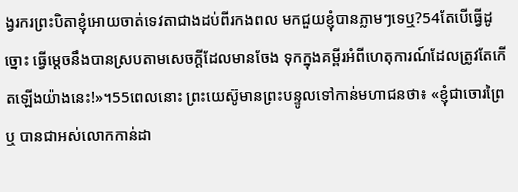ង្វរករព្រះបិតាខ្ញុំអោយចាត់ទេវតាជាងដប់ពីរកងពល មកជួយខ្ញុំបានភ្លាមៗទេឬ?54តែបើធ្វើដូច្នោះ ធ្វើម្ដេចនឹងបានស្របតាមសេចក្ដីដែលមានចែង ទុកក្នុងគម្ពីរអំពីហេតុការណ៍ដែលត្រូវតែកើតឡើងយ៉ាងនេះ!»។55ពេលនោះ ព្រះយេស៊ូមានព្រះបន្ទូលទៅកាន់មហាជនថា៖ «ខ្ញុំជាចោរព្រៃឬ បានជាអស់លោកកាន់ដា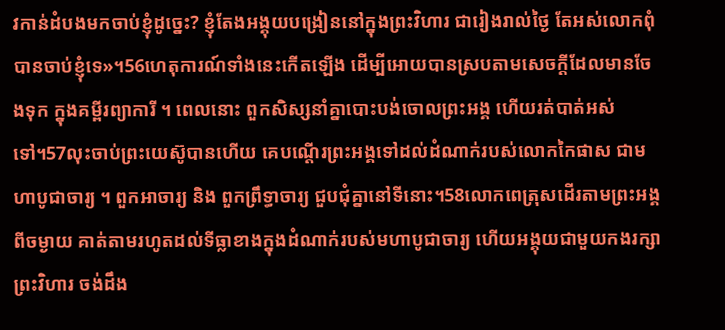វកាន់ដំបងមកចាប់ខ្ញុំដូច្នេះ? ខ្ញុំតែងអង្គុយបង្រៀននៅក្នុងព្រះវិហារ ជារៀងរាល់ថ្ងៃ តែអស់លោកពុំបានចាប់ខ្ញុំទេ»។56ហេតុការណ៍ទាំងនេះកើតឡើង ដើម្បីអោយបានស្របតាមសេចក្ដីដែលមានចែងទុក ក្នុងគម្ពីរព្យាការី ។ ពេលនោះ ពួកសិស្សនាំគ្នាបោះបង់ចោលព្រះអង្គ ហើយរត់បាត់អស់ទៅ។57លុះចាប់ព្រះយេស៊ូបានហើយ គេបណ្ដើរព្រះអង្គទៅដល់ដំណាក់របស់លោកកៃផាស ជាមហាបូជាចារ្យ ។ ពួកអាចារ្យ និង ពួកព្រឹទ្ធាចារ្យ ជួបជុំគ្នានៅទីនោះ។58លោកពេត្រុសដើរតាមព្រះអង្គពីចម្ងាយ គាត់តាមរហូតដល់ទីធ្លាខាងក្នុងដំណាក់របស់មហាបូជាចារ្យ ហើយអង្គុយជាមួយកងរក្សាព្រះវិហារ ចង់ដឹង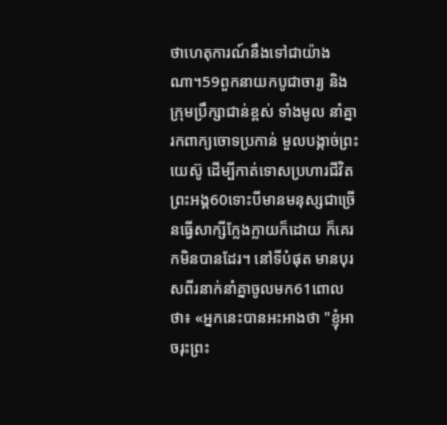ថាហេតុការណ៍នឹងទៅជាយ៉ាងណា។59ពួកនាយកបូជាចារ្យ និង ក្រុមប្រឹក្សាជាន់ខ្ពស់ ទាំងមូល នាំគ្នារកពាក្យចោទប្រកាន់ មួលបង្កាច់ព្រះយេស៊ូ ដើម្បីកាត់ទោសប្រហារជីវិតព្រះអង្គ60ទោះបីមានមនុស្សជាច្រើនធ្វើសាក្សីក្លែងក្លាយក៏ដោយ ក៏គេរកមិនបានដែរ។ នៅទីបំផុត មានបុរសពីរនាក់នាំគ្នាចូលមក61ពោលថា៖ «អ្នកនេះបានអះអាងថា "ខ្ញុំអាចរុះព្រះ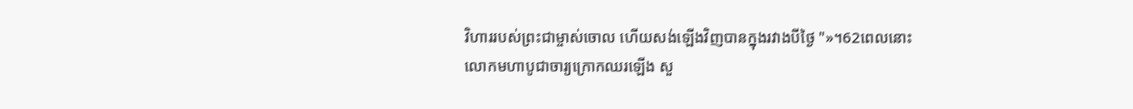វិហាររបស់ព្រះជាម្ចាស់ចោល ហើយសង់ឡើងវិញបានក្នុងរវាងបីថ្ងៃ "»។62ពេលនោះ លោកមហាបូជាចារ្យក្រោកឈរឡើង សួ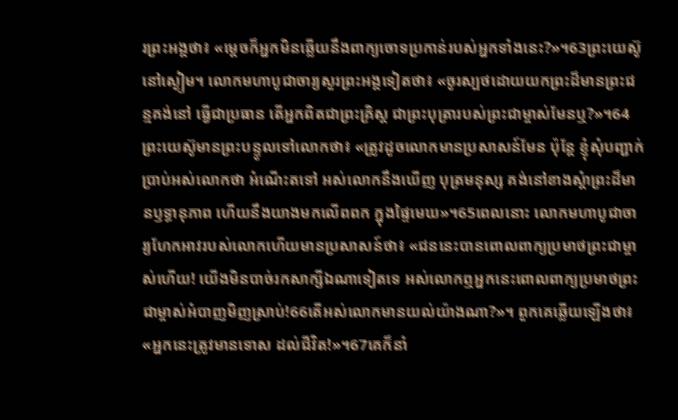រព្រះអង្គថា៖ «ម្ដេចក៏អ្នកមិនឆ្លើយនឹងពាក្យចោទប្រកាន់របស់អ្នកទាំងនេះ?»។63ព្រះយេស៊ូនៅស្ងៀម។ លោកមហាបូជាចារ្យសួរព្រះអង្គទៀតថា៖ «ចូរស្បថដោយយកព្រះដ៏មានព្រះជន្មគង់នៅ ធ្វើជាប្រធាន តើអ្នកពិតជាព្រះគ្រិស្ដ ជាព្រះបុត្រារបស់ព្រះជាម្ចាស់មែនឬ?»។64ព្រះយេស៊ូមានព្រះបន្ទូលទៅលោកថា៖ «ត្រូវដូចលោកមានប្រសាសន៍មែន ប៉ុន្ដែ ខ្ញុំសុំបញ្ជាក់ប្រាប់អស់លោកថា អំណើះតទៅ អស់លោកនឹងឃើញ បុត្រមនុស្ស គង់នៅខាងស្ដំាព្រះដ៏មានឫទ្ធានុភាព ហើយនឹងយាងមកលើពពក ក្នុងផ្ទៃមេឃ»។65ពេលនោះ លោកមហាបូជាចារ្យហែកអាវរបស់លោកហើយមានប្រសាសន៍ថា៖ «ជននេះបានពោលពាក្យប្រមាថព្រះជាម្ចាស់ហើយ! យើងមិនបាច់រកសាក្សីឯណាទៀតទេ អស់លោកឮអ្នកនេះពោលពាក្យប្រមាថព្រះជាម្ចាស់អំបាញមិញស្រាប់!66តើអស់លោកមានយល់យ៉ាងណា?»។ ពួកគេឆ្លើយឡើងថា៖ «អ្នកនេះត្រូវមានទោស ដល់ជីវិត!»។67គេក៏នាំ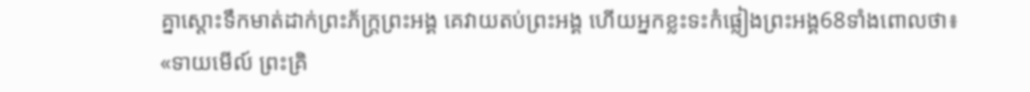គ្នាស្ដោះទឹកមាត់ដាក់ព្រះភ័ក្ដ្រព្រះអង្គ គេវាយតប់ព្រះអង្គ ហើយអ្នកខ្លះទះកំផ្លៀងព្រះអង្គ68ទាំងពោលថា៖ «ទាយមើល៍ ព្រះគ្រិ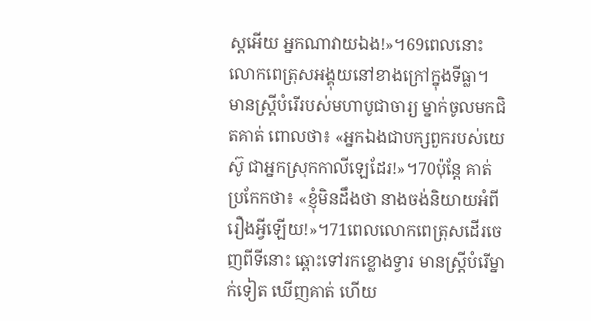ស្ដអើយ អ្នកណាវាយឯង!»។69ពេលនោះ លោកពេត្រុសអង្គុយនៅខាងក្រៅក្នុងទីធ្លា។ មានស្ដ្រីបំរើរបស់មហាបូជាចារ្យ ម្នាក់ចូលមកជិតគាត់ ពោលថា៖ «អ្នកឯងជាបក្សពួករបស់យេស៊ូ ជាអ្នកស្រុកកាលីឡេដែរ!»។70ប៉ុន្ដែ គាត់ប្រកែកថា៖ «ខ្ញុំមិនដឹងថា នាងចង់និយាយអំពីរឿងអ្វីឡើយ!»។71ពេលលោកពេត្រុសដើរចេញពីទីនោះ ឆ្ពោះទៅរកខ្លោងទ្វារ មានស្ដ្រីបំរើម្នាក់ទៀត ឃើញគាត់ ហើយ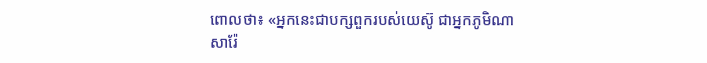ពោលថា៖ «អ្នកនេះជាបក្សពួករបស់យេស៊ូ ជាអ្នកភូមិណាសារ៉ែ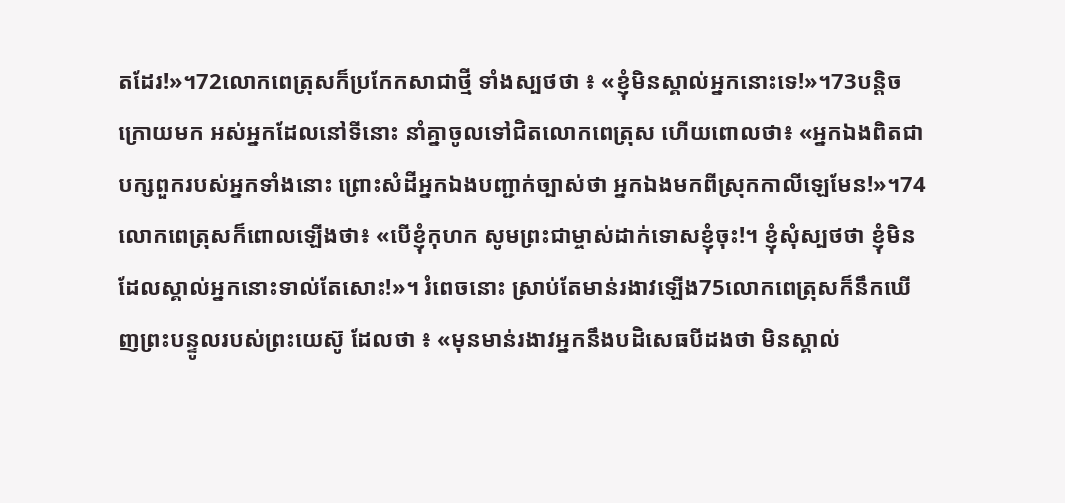តដែរ!»។72លោកពេត្រុសក៏ប្រកែកសាជាថ្មី ទាំងស្បថថា ៖ «ខ្ញុំមិនស្គាល់អ្នកនោះទេ!»។73បន្ដិចក្រោយមក អស់អ្នកដែលនៅទីនោះ នាំគ្នាចូលទៅជិតលោកពេត្រុស ហើយពោលថា៖ «អ្នកឯងពិតជាបក្សពួករបស់អ្នកទាំងនោះ ព្រោះសំដីអ្នកឯងបញ្ជាក់ច្បាស់ថា អ្នកឯងមកពីស្រុកកាលីឡេមែន!»។74លោកពេត្រុសក៏ពោលឡើងថា៖ «បើខ្ញុំកុហក សូមព្រះជាម្ចាស់ដាក់ទោសខ្ញុំចុះ!។ ខ្ញុំសុំស្បថថា ខ្ញុំមិនដែលស្គាល់អ្នកនោះទាល់តែសោះ!»។ រំពេចនោះ ស្រាប់តែមាន់រងាវឡើង75លោកពេត្រុសក៏នឹកឃើញព្រះបន្ទូលរបស់ព្រះយេស៊ូ ដែលថា ៖ «មុនមាន់រងាវអ្នកនឹងបដិសេធបីដងថា មិនស្គាល់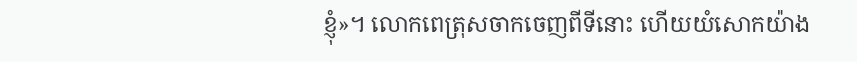ខ្ញុំ»។ លោកពេត្រុសចាកចេញពីទីនោះ ហើយយំសោកយ៉ាង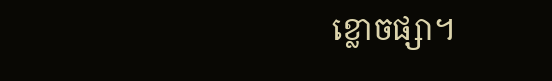ខ្លោចផ្សា។